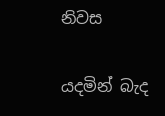නිවස

යදමින් බැද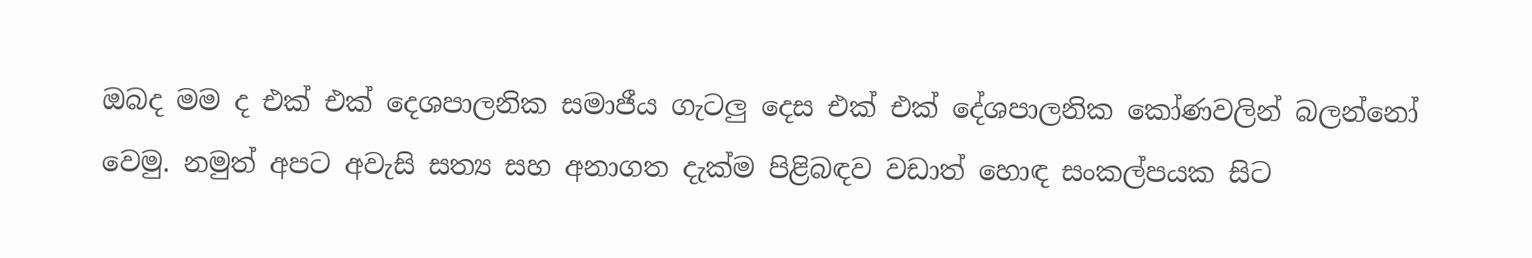ඔබද මම ද එක් එක් දෙශපාලනික සමාජීය ගැටලු දෙස එක් එක් දේශපාලනික කෝණවලින් බලන්නෝ වෙමු. නමුත් අපට අවැසි සත්‍ය සහ අනාගත දැක්ම පිළිබඳව වඩාත් හොඳ සංකල්පයක සිට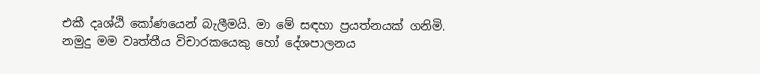එකී දෘශ්ඨි කෝණයෙන් බැලීමයි. මා මේ සඳහා ප්‍රයත්නයක් ගනිමි. නමුදු මම වෘත්තීය විචාරකයෙකු හෝ දේශපාලනය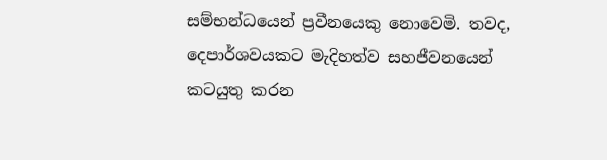සම්භන්ධයෙන් ප්‍රවීනයෙකු නොවෙමි. තවද, දෙපාර්ශවයකට මැදිහත්ව සහජීවනයෙන් කටයුතු කරන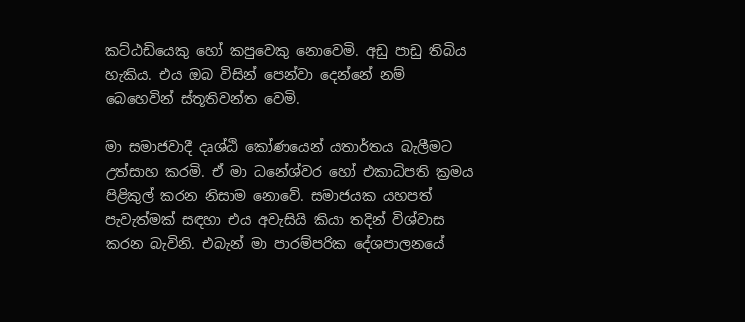කට්ඨඩියෙකු හෝ කපුවෙකු නොවෙමි. අඩු පාඩු තිබිය හැකිය. එය ඔබ විසින් පෙන්වා දෙන්නේ නම් බෙහෙවින් ස්තූතිවන්ත වෙමි.

මා සමාජවාදී දෘශ්ඨි කෝණයෙන් යතාර්තය බැලීමට උත්සාහ කරමි. ඒ මා ධනේශ්වර හෝ එකාධිපති ක්‍රමය පිළිකුල් කරන නිසාම නොවේ. සමාජයක යහපත් පැවැත්මක් සඳහා එය අවැසියි කියා තදින් විශ්වාස කරන බැවිනි. එබැන් මා පාරම්පරික දේශපාලනයේ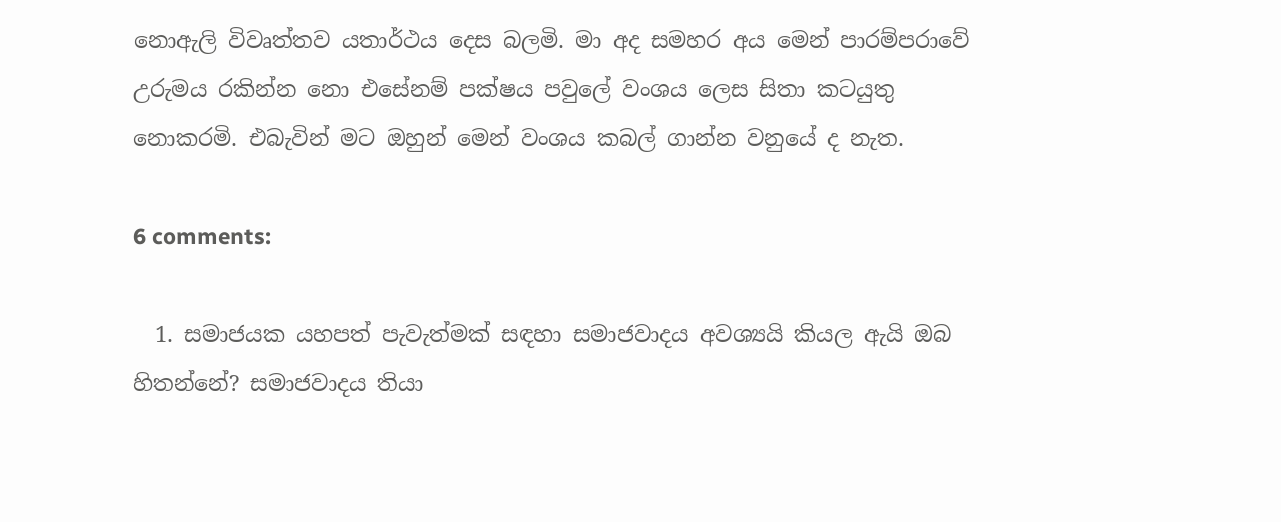නොඇලි විවෘත්තව යතාර්ථය දෙස බලමි. මා අද සමහර අය මෙන් පාරම්පරාවේ උරුමය රකින්න නො එසේනම් පක්ෂය පවුලේ වංශය ලෙස සිතා කටයුතු නොකරමි. එබැවින් මට ඔහුන් මෙන් වංශය කබල් ගාන්න වනුයේ ද නැත.

6 comments:

  1. සමාජයක යහපත් පැවැත්මක් සඳහා සමාජවාදය අවශ්‍යයි කියල ඇයි ඔබ හිතන්නේ? සමාජවාදය තියා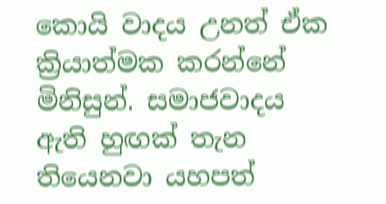කොයි වාදය උනත් ඒක ක්‍රියාත්මක කරන්නේ මිනිසුන්. සමාජවාදය ඇති හුඟක් තැන තියෙනවා යහපත්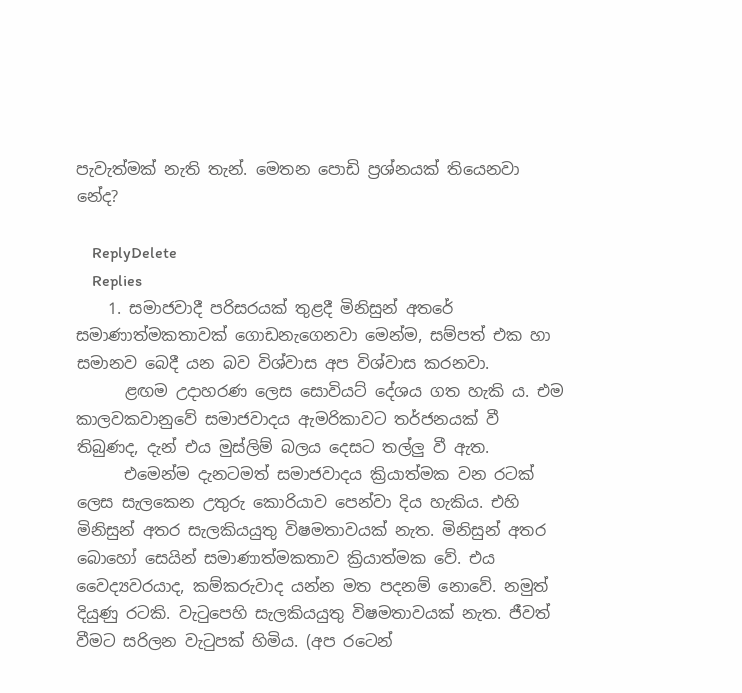පැවැත්මක් නැති තැන්. මෙතන පොඩි ප්‍රශ්නයක් තියෙනවා නේද?

    ReplyDelete
    Replies
    1. සමාජවාදී පරිසරයක් තුළදී මිනිසුන් අතරේ සමාණාත්මකතාවක් ගොඩනැගෙනවා මෙන්ම, සම්පත් එක හා සමානව බෙදී යන බව විශ්වාස අප විශ්වාස කරනවා.
      ළඟම උදාහරණ ලෙස සොවියට් දේශය ගත හැකි ය. එම කාලවකවානුවේ සමාජවාදය ඇමරිකාවට තර්ජනයක් වී තිබුණද, දැන් එය මුස්ලිම් බලය දෙසට තල්ලු වී ඇත.
      එමෙන්ම දැනටමත් සමාජවාදය ක්‍රියාත්මක වන රටක් ලෙස සැලකෙන උතුරු කොරියාව පෙන්වා දිය හැකිය. එහි මිනිසුන් අතර සැලකියයුතු විෂමතාවයක් නැත. මිනිසුන් අතර බොහෝ සෙයින් සමාණාත්මකතාව ක්‍රියාත්මක වේ. එය වෛද්‍යවරයාද, කම්කරුවාද යන්න මත පදනම් නොවේ. නමුත් දියුණු රටකි. වැටුපෙහි සැලකියයුතු විෂමතාවයක් නැත. ජීවත් වීමට සරිලන වැටුපක් හිමිය. (අප රටෙන්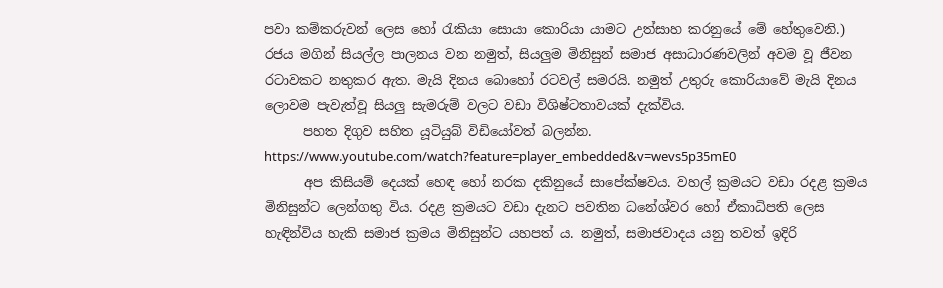පවා කම්කරුවන් ලෙස හෝ රැකියා සොයා කොරියා යාමට උත්සාහ කරනුයේ මේ හේතුවෙනි.) රජය මගින් සියල්ල පාලනය වන නමුත්, සියලුම මිනිසුන් සමාජ අසාධාරණවලින් අවම වූ ජීවන රටාවකට නතුකර ඇත. මැයි දිනය බොහෝ රටවල් සමරයි. නමුත් උතුරු කොරියාවේ මැයි දිනය ලොවම පැවැත්වූ සියලු සැමරුම් වලට වඩා විශිෂ්ටතාවයක් දැක්විය.
      පහත දිගුව සහිත යූටියුබ් විඩියෝවත් බලන්න. https://www.youtube.com/watch?feature=player_embedded&v=wevs5p35mE0
      අප කිසියම් දෙයක් හෙඳ හෝ නරක දකිනුයේ සාපේක්ෂවය. වහල් ක්‍රමයට වඩා රදළ ක්‍රමය මිනිසුන්ට ලෙන්ගතු විය. රදළ ක්‍රමයට වඩා දැනට පවතින ධනේශ්වර හෝ ඒකාධිපති ලෙස හැඳින්විය හැකි සමාජ ක්‍රමය මිනිසුන්ට යහපත් ය. නමුත්, සමාජවාදය යනු තවත් ඉදිරි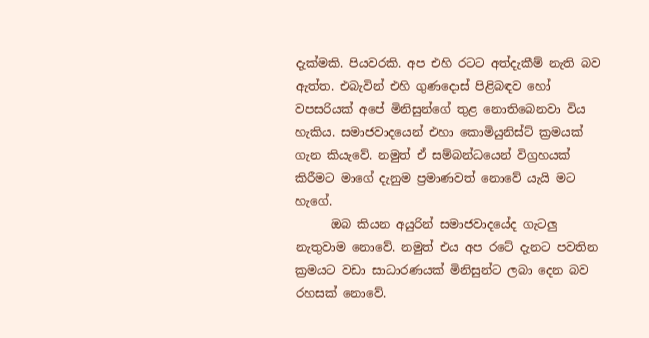දැක්මකි. පියවරකි. අප එහි රටට අත්දැකීම් නැති බව ඇත්ත. එබැවින් එහි ගුණදොස් පිළිබඳව හෝ වපසරියක් අපේ මිනිසුන්ගේ තුළ නොතිබෙනවා විය හැකිය. සමාජවාදයෙන් එහා කොමියුනිස්ට් ක්‍රමයක් ගැන කියැවේ. නමුත් ඒ සම්බන්ධයෙන් විග්‍රහයක් කිරීමට මාගේ දැනුම ප්‍රමාණවත් නොවේ යැයි මට හැගේ.
      ඔබ කියන අයුරින් සමාජවාදයේද ගැටලු නැතුවාම නොවේ. නමුත් එය අප රටේ දැනට පවතින ක්‍රමයට වඩා සාධාරණයක් මිනිසුන්ට ලබා දෙන බව රහසක් නොවේ.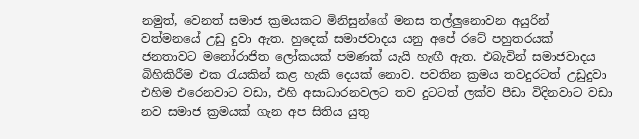නමුත්, වෙනත් සමාජ ක්‍රමයකට මිනිසුන්ගේ මනස තල්ලුනොවන අයුරින් වත්මනයේ උඩු දුවා ඇත. හුදෙක් සමාජවාදය යනු අපේ රටේ පහුතරයක් ජනතාවට මනෝරාජිත ලෝකයක් පමණක් යැයි හැඟී ඇත. එබැවින් සමාජවාදය බිහිකිරීම එක රැයකින් කළ හැකි දෙයක් නොව. පවතින ක්‍රමය තවදුරටත් උඩුදුවා එහිම එරෙනවාට වඩා, එහි අසාධාරනවලට තව දුටටත් ලක්ව පීඩා විදිනවාට වඩා නව සමාජ ක්‍රමයක් ගැන අප සිතිය යුතු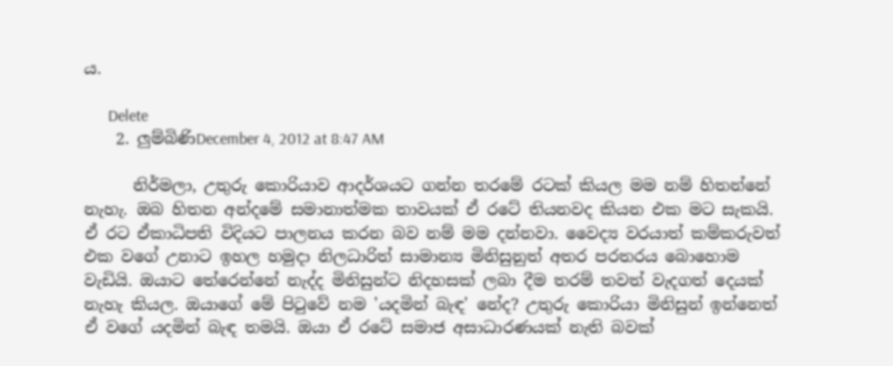ය.

      Delete
    2. ලුම්බිණිDecember 4, 2012 at 8:47 AM

      නිර්මලා, උතුරු කොරියාව ආදර්ශයට ගන්න තරමේ රටක් කියල මම නම් හිතන්නේ නැහැ. ඔබ හිතන අන්දමේ සමානාත්මක තාවයක් ඒ රටේ තියනවද කියන එක මට සැකයි. ඒ රට ඒකාධිපති විදියට පාලනය කරන බව නම් මම දන්නවා. වෛද්‍ය වරයාත් කම්කරුවත් එක වගේ උනාට ඉහල හමුදා නිලධාරිත් සාමාන්‍ය මිනිසුනුත් අතර පරතරය බොහොම වැඩියි. ඔයාට තේරෙන්නේ නැද්ද මිනිසුන්ට නිදහසක් ලබා දීම තරම් තවත් වැදගත් දෙයක් නැහැ කියල. ඔයාගේ මේ පිටුවේ නම 'යදමින් බැඳ' නේද? උතුරු කොරියා මිනිසුන් ඉන්නෙත් ඒ වගේ යදමින් බැඳ තමයි. ඔයා ඒ රටේ සමාජ අසාධාරණයක් නැති බවක්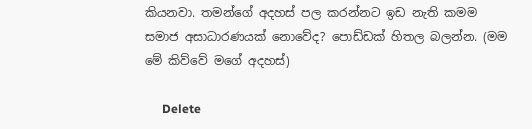කියනවා. තමන්ගේ අදහස් පල කරන්නට ඉඩ නැති කමම සමාජ අසාධාරණයක් නොවේද? පොඩ්ඩක් හිතල බලන්න. (මම මේ කිව්වේ මගේ අදහස්)

      Delete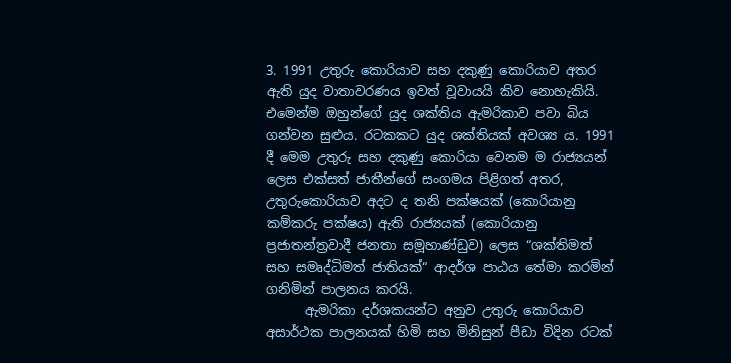3. 1991 උතුරු කොරියාව සහ දකුණු කොරියාව අතර ඇති යුද වාතාවරණය ඉවත් වූවායයි කිව නොහැකියි. එමෙන්ම ඔහුන්ගේ යුද ශක්තිය ඇමරිකාව පවා බිය ගන්වන සුළුය. රටකකට යුද ශක්තියක් අවශ්‍ය ය. 1991 දී මෙම උතුරු සහ දකුණු කොරියා වෙනම ම රාජ්‍යයන් ලෙස එක්සත් ජාතීන්ගේ සංගමය පිළිගත් අතර, උතුරුකොරියාව අදට ද තනි පක්ෂයක් (කොරියානු කම්කරු පක්ෂය) ඇති රාජ්‍යයක් (කොරියානු ප්‍රජාතන්ත්‍රවාදී ජනතා සමූහාණ්ඩුව) ලෙස “ශක්තිමත් සහ සමෘද්ධිමත් ජාතියක්“ ආදර්ශ පාඨය තේමා කරමින් ගනිමින් පාලනය කරයි.
      ඇමරිකා දර්ශකයන්ට අනුව උතුරු කොරියාව අසාර්ථක පාලනයක් හිමි සහ මිනිසුන් පීඩා විදින රටක්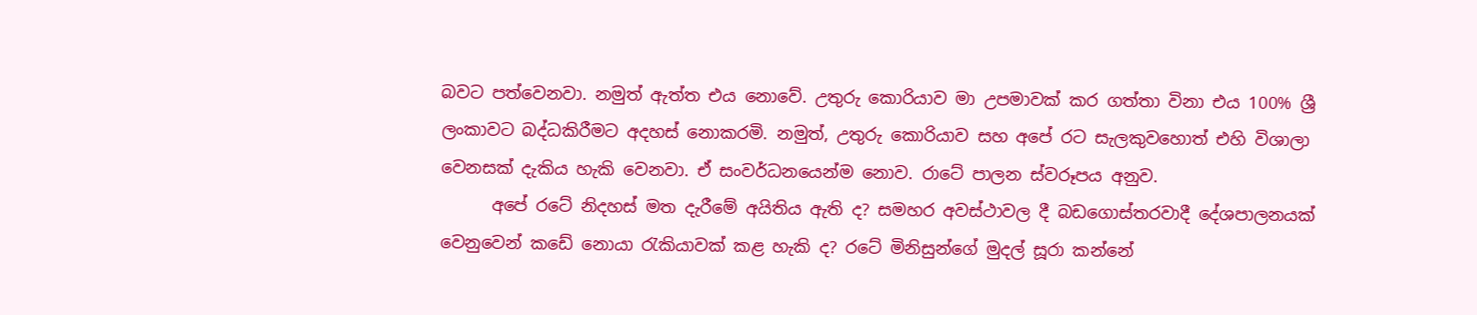බවට පත්වෙනවා. නමුත් ඇත්ත එය නොවේ. උතුරු කොරියාව මා උපමාවක් කර ගත්තා විනා එය 100% ශ්‍රී ලංකාවට බද්ධකිරීමට අදහස් නොකරමි. නමුත්, උතුරු කොරියාව සහ අපේ රට සැලකුවහොත් එහි විශාලා වෙනසක් දැකිය හැකි වෙනවා. ඒ සංවර්ධනයෙන්ම නොව. රාටේ පාලන ස්වරූපය අනුව.
      අපේ රටේ නිදහස් මත දැරීමේ අයිතිය ඇති ද? සමහර අවස්ථාවල දී බඩගොස්තරවාදී දේශපාලනයක් වෙනුවෙන් කඩේ නොයා රැකියාවක් කළ හැකි ද? රටේ මිනිසුන්ගේ මුදල් සූරා කන්නේ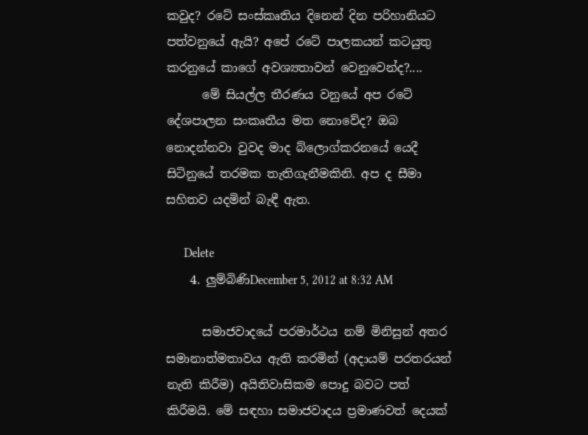කවුද? රටේ සංස්කෘතිය දිනෙන් දින පරිහානියට පත්වනුයේ ඇයි? අපේ රටේ පාලකයන් කටයුතු කරනුයේ කාගේ අවශ්‍යතාවන් වෙනුවෙන්ද?....
      මේ සියල්ල තීරණය වනුයේ අප රටේ දේශපාලන සංකෘතීය මත නොවේද? ඔබ නොදන්නවා වුවද මාද බ්ලොග්කරනයේ යෙදී සිටිනුයේ තරමක තැතිගැනීමකිනි. අප ද සීමා සහිතව යදමින් බැඳී ඇත.

      Delete
    4. ලුම්බිණිDecember 5, 2012 at 8:32 AM

      සමාජවාදයේ පරමාර්ථය නම් මිනිසුන් අතර සමානාත්මතාවය ඇති කරමින් (අදායම් පරතරයන් නැති කිරීම) අයිතිවාසිකම පොදු බවට පත් කිරීමයි. මේ සඳහා සමාජවාදය ප්‍රමාණවත් දෙයක්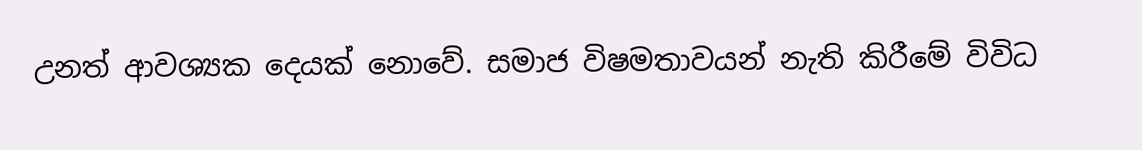උනත් ආවශ්‍යක දෙයක් නොවේ. සමාජ විෂමතාවයන් නැති කිරීමේ විවිධ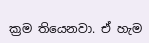ක්‍රම තියෙනවා. ඒ හැම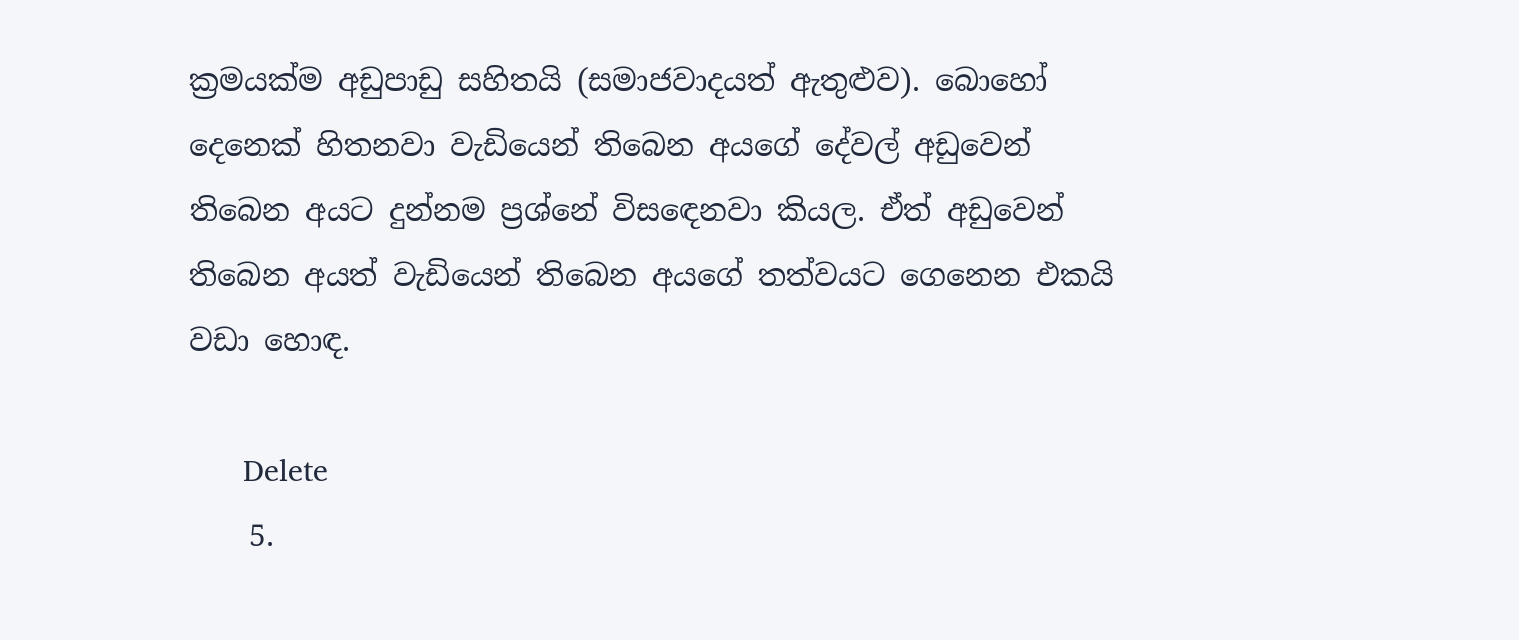ක්‍රමයක්ම අඩුපාඩු සහිතයි (සමාජවාදයත් ඇතුළුව). බොහෝ දෙනෙක් හිතනවා වැඩියෙන් තිබෙන අයගේ දේවල් අඩුවෙන් තිබෙන අයට දුන්නම ප්‍රශ්නේ විසඳෙනවා කියල. ඒත් අඩුවෙන් තිබෙන අයත් වැඩියෙන් තිබෙන අයගේ තත්වයට ගෙනෙන එකයි වඩා හොඳ.

      Delete
    5.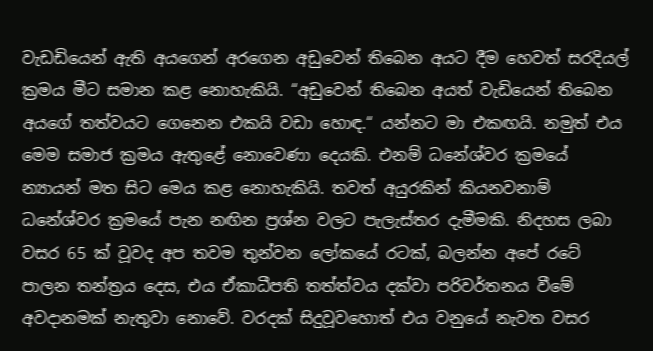වැඩඩියෙන් ඇති අයගෙන් අරගෙන අඩුවෙන් තිබෙන අයට දීම හෙවත් සරදියල් ක්‍රමය මීට සමාන කළ නොහැකියි. “අඩුවෙන් තිබෙන අයත් වැඩියෙන් තිබෙන අයගේ තත්වයට ගෙනෙන එකයි වඩා හොඳ.“ යන්නට මා එකඟයි. නමුත් එය මෙම සමාජ ක්‍රමය ඇතුළේ නොවෙණා දෙයකි. එනම් ධනේශ්වර ක්‍රමයේ න්‍යායන් මත සිට මෙය කළ නොහැකියි. තවත් අයුරකින් කියනවනාම් ධනේශ්වර ක්‍රමයේ පැන නඟින ප්‍රශ්න වලට පැලැස්තර දැමීමකි. නිදහස ලබා වසර 65 ක් වූවද අප තවම තුන්වන ලෝකයේ රටක්, බලන්න අපේ රටේ පාලන තන්ත්‍රය දෙස, එය ඒකාධීපති තත්ත්වය දක්වා පරිවර්තනය වීමේ අවදානමක් නැතුවා නොවේ. වරදක් සිදුවූවහොත් එය වනුයේ නැවත වසර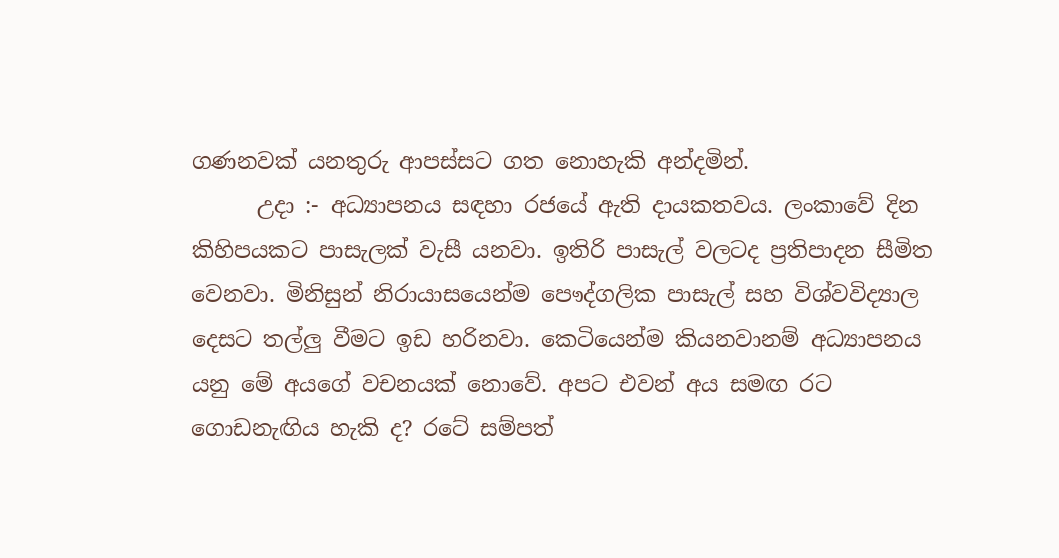ගණනවක් යනතුරු ආපස්සට ගත නොහැකි අන්දමින්.
      උදා :- අධ්‍යාපනය සඳහා රජයේ ඇති දායකතවය. ලංකාවේ දින කිහිපයකට පාසැලක් වැසී යනවා. ඉතිරි පාසැල් වලටද ප්‍රතිපාදන සීමිත වෙනවා. මිනිසුන් නිරායාසයෙන්ම පෞද්ගලික පාසැල් සහ විශ්වවිද්‍යාල දෙසට තල්ලු වීමට ඉඩ හරිනවා. කෙටියෙන්ම කියනවානම් අධ්‍යාපනය යනු මේ අයගේ වචනයක් නොවේ. අපට එවන් අය සමඟ රට ගොඩනැඟිය හැකි ද? රටේ සම්පත්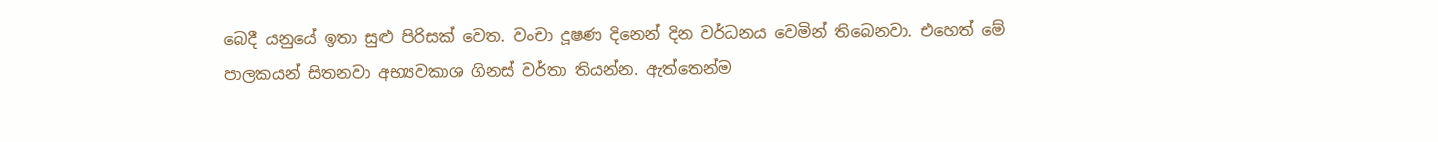බෙදී යනුයේ ඉතා සුළු පිරිසක් වෙත. වංචා දූෂණ දිනෙන් දින වර්ධනය වෙමින් තිබෙනවා. එහෙත් මේ පාලකයන් සිතනවා අභ්‍යවකාශ ගිනස් වර්තා තියන්න. ඇත්තෙන්ම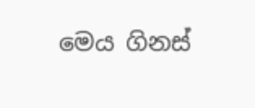මෙය ගිනස්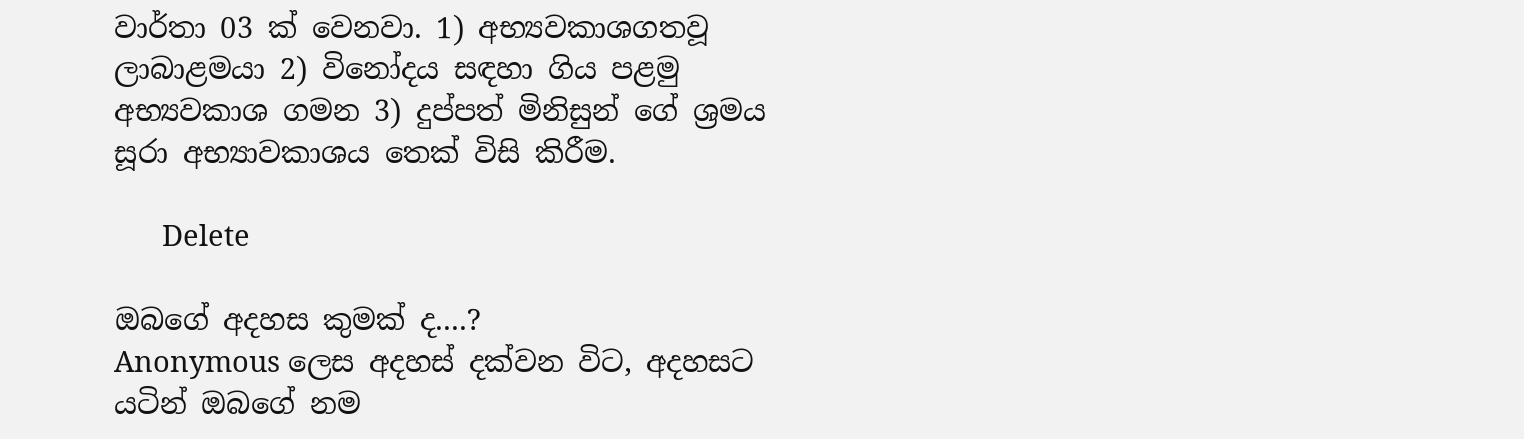වාර්තා 03 ක් වෙනවා. 1) අභ්‍යවකාශගතවූ ලාබාළමයා 2) විනෝදය සඳහා ගිය පළමු අභ්‍යවකාශ ගමන 3) දුප්පත් මිනිසුන් ගේ ශ්‍රමය සූරා අභ්‍යාවකාශය තෙක් විසි කිරීම.

      Delete

ඔබගේ අදහස කුමක් ද....?
Anonymous ලෙස අදහස් දක්වන විට, අදහසට යටින් ඔබගේ නම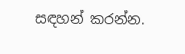සඳහන් කරන්න.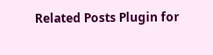Related Posts Plugin for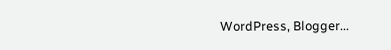WordPress, Blogger...